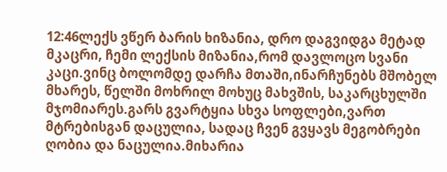12:46ლექს ვწერ ბარის ხიზანია, დრო დაგვიდგა მეტად მკაცრი, ჩემი ლექსის მიზანია,რომ დავლოცო სვანი კაცი.ვინც ბოლომდე დარჩა მთაში,ინარჩუნებს მშობელ მხარეს, წელში მოხრილ მოხუც მახვშის, საკარცხულში მჯომიარეს.გარს გვარტყია სხვა სოფლები,ვართ მტრებისგან დაცულია, სადაც ჩვენ გვყავს მეგობრები ღობია და ნაცულია.მიხარია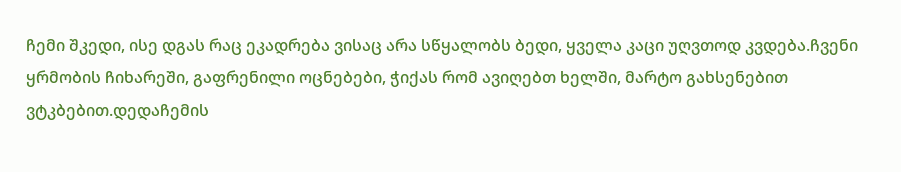ჩემი შკედი, ისე დგას რაც ეკადრება ვისაც არა სწყალობს ბედი, ყველა კაცი უღვთოდ კვდება.ჩვენი ყრმობის ჩიხარეში, გაფრენილი ოცნებები, ჭიქას რომ ავიღებთ ხელში, მარტო გახსენებით ვტკბებით.დედაჩემის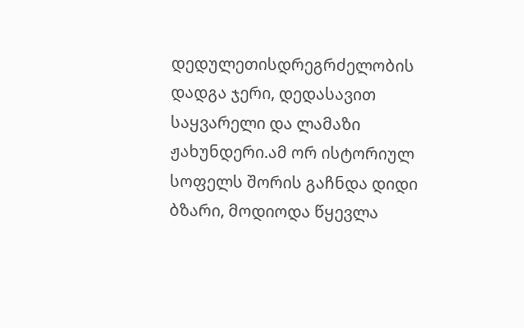დედულეთისდრეგრძელობის დადგა ჯერი, დედასავით საყვარელი და ლამაზი ჟახუნდერი.ამ ორ ისტორიულ სოფელს შორის გაჩნდა დიდი ბზარი, მოდიოდა წყევლა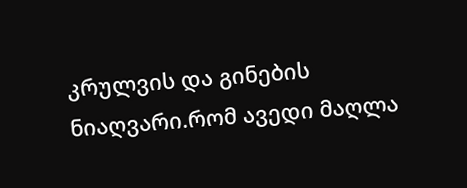კრულვის და გინების ნიაღვარი.რომ ავედი მაღლა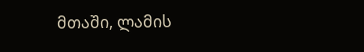მთაში, ლამის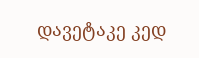დავეტაკე კედ